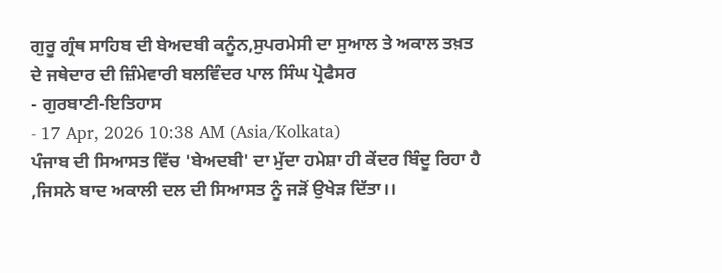ਗੁਰੂ ਗ੍ਰੰਥ ਸਾਹਿਬ ਦੀ ਬੇਅਦਬੀ ਕਨੂੰਨ,ਸੁਪਰਮੇਸੀ ਦਾ ਸੁਆਲ ਤੇ ਅਕਾਲ ਤਖ਼ਤ ਦੇ ਜਥੇਦਾਰ ਦੀ ਜ਼ਿੰਮੇਵਾਰੀ ਬਲਵਿੰਦਰ ਪਾਲ ਸਿੰਘ ਪ੍ਰੋਫੈਸਰ
- ਗੁਰਬਾਣੀ-ਇਤਿਹਾਸ
- 17 Apr, 2026 10:38 AM (Asia/Kolkata)
ਪੰਜਾਬ ਦੀ ਸਿਆਸਤ ਵਿੱਚ 'ਬੇਅਦਬੀ' ਦਾ ਮੁੱਦਾ ਹਮੇਸ਼ਾ ਹੀ ਕੇਂਦਰ ਬਿੰਦੂ ਰਿਹਾ ਹੈ ,ਜਿਸਨੇ ਬਾਦ ਅਕਾਲੀ ਦਲ ਦੀ ਸਿਆਸਤ ਨੂੰ ਜੜੋਂ ਉਖੇੜ ਦਿੱਤਾ।।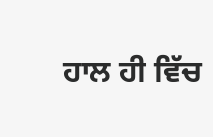ਹਾਲ ਹੀ ਵਿੱਚ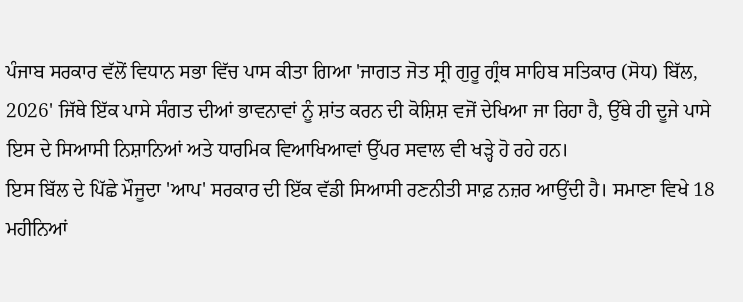ਪੰਜਾਬ ਸਰਕਾਰ ਵੱਲੋਂ ਵਿਧਾਨ ਸਭਾ ਵਿੱਚ ਪਾਸ ਕੀਤਾ ਗਿਆ 'ਜਾਗਤ ਜੋਤ ਸ੍ਰੀ ਗੁਰੂ ਗ੍ਰੰਥ ਸਾਹਿਬ ਸਤਿਕਾਰ (ਸੋਧ) ਬਿੱਲ, 2026' ਜਿੱਥੇ ਇੱਕ ਪਾਸੇ ਸੰਗਤ ਦੀਆਂ ਭਾਵਨਾਵਾਂ ਨੂੰ ਸ਼ਾਂਤ ਕਰਨ ਦੀ ਕੋਸ਼ਿਸ਼ ਵਜੋਂ ਦੇਖਿਆ ਜਾ ਰਿਹਾ ਹੈ, ਉੱਥੇ ਹੀ ਦੂਜੇ ਪਾਸੇ ਇਸ ਦੇ ਸਿਆਸੀ ਨਿਸ਼ਾਨਿਆਂ ਅਤੇ ਧਾਰਮਿਕ ਵਿਆਖਿਆਵਾਂ ਉੱਪਰ ਸਵਾਲ ਵੀ ਖੜ੍ਹੇ ਹੋ ਰਹੇ ਹਨ।
ਇਸ ਬਿੱਲ ਦੇ ਪਿੱਛੇ ਮੌਜੂਦਾ 'ਆਪ' ਸਰਕਾਰ ਦੀ ਇੱਕ ਵੱਡੀ ਸਿਆਸੀ ਰਣਨੀਤੀ ਸਾਫ਼ ਨਜ਼ਰ ਆਉਂਦੀ ਹੈ। ਸਮਾਣਾ ਵਿਖੇ 18 ਮਹੀਨਿਆਂ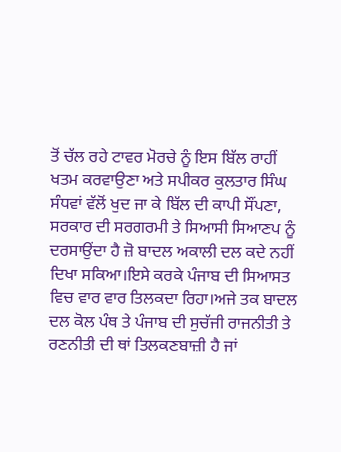ਤੋਂ ਚੱਲ ਰਹੇ ਟਾਵਰ ਮੋਰਚੇ ਨੂੰ ਇਸ ਬਿੱਲ ਰਾਹੀਂ ਖਤਮ ਕਰਵਾਉਣਾ ਅਤੇ ਸਪੀਕਰ ਕੁਲਤਾਰ ਸਿੰਘ ਸੰਧਵਾਂ ਵੱਲੋਂ ਖੁਦ ਜਾ ਕੇ ਬਿੱਲ ਦੀ ਕਾਪੀ ਸੌਂਪਣਾ, ਸਰਕਾਰ ਦੀ ਸਰਗਰਮੀ ਤੇ ਸਿਆਸੀ ਸਿਆਣਪ ਨੂੰ ਦਰਸਾਉਂਦਾ ਹੈ ਜ਼ੋ ਬਾਦਲ ਅਕਾਲੀ ਦਲ ਕਦੇ ਨਹੀਂ ਦਿਖਾ ਸਕਿਆ।ਇਸੇ ਕਰਕੇ ਪੰਜਾਬ ਦੀ ਸਿਆਸਤ ਵਿਚ ਵਾਰ ਵਾਰ ਤਿਲਕਦਾ ਰਿਹਾ।ਅਜੇ ਤਕ ਬਾਦਲ ਦਲ ਕੋਲ ਪੰਥ ਤੇ ਪੰਜਾਬ ਦੀ ਸੁਚੱਜੀ ਰਾਜਨੀਤੀ ਤੇ ਰਣਨੀਤੀ ਦੀ ਥਾਂ ਤਿਲਕਣਬਾਜ਼ੀ ਹੈ ਜਾਂ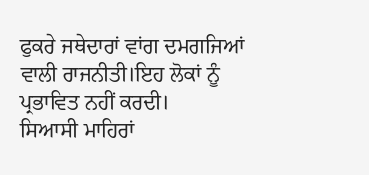ਫੁਕਰੇ ਜਥੇਦਾਰਾਂ ਵਾਂਗ ਦਮਗਜਿਆਂ ਵਾਲੀ ਰਾਜਨੀਤੀ।ਇਹ ਲੋਕਾਂ ਨੂੰ ਪ੍ਰਭਾਵਿਤ ਨਹੀਂ ਕਰਦੀ।
ਸਿਆਸੀ ਮਾਹਿਰਾਂ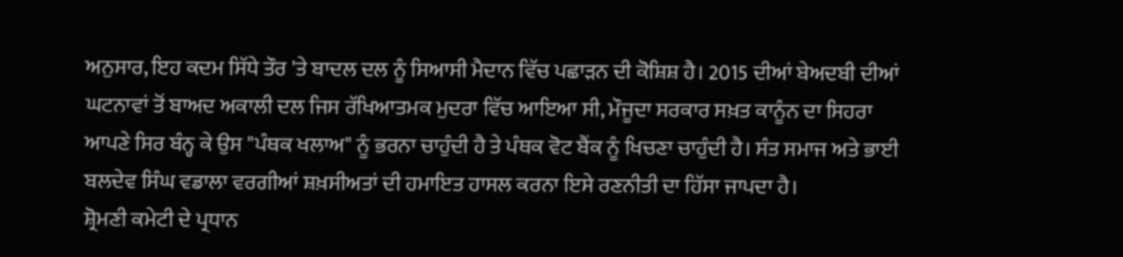ਅਨੁਸਾਰ, ਇਹ ਕਦਮ ਸਿੱਧੇ ਤੌਰ 'ਤੇ ਬਾਦਲ ਦਲ ਨੂੰ ਸਿਆਸੀ ਮੈਦਾਨ ਵਿੱਚ ਪਛਾੜਨ ਦੀ ਕੋਸ਼ਿਸ਼ ਹੈ। 2015 ਦੀਆਂ ਬੇਅਦਬੀ ਦੀਆਂ ਘਟਨਾਵਾਂ ਤੋਂ ਬਾਅਦ ਅਕਾਲੀ ਦਲ ਜਿਸ ਰੱਖਿਆਤਮਕ ਮੁਦਰਾ ਵਿੱਚ ਆਇਆ ਸੀ, ਮੌਜੂਦਾ ਸਰਕਾਰ ਸਖ਼ਤ ਕਾਨੂੰਨ ਦਾ ਸਿਹਰਾ ਆਪਣੇ ਸਿਰ ਬੰਨ੍ਹ ਕੇ ਉਸ "ਪੰਥਕ ਖਲਾਅ" ਨੂੰ ਭਰਨਾ ਚਾਹੁੰਦੀ ਹੈ ਤੇ ਪੰਥਕ ਵੋਟ ਬੈਂਕ ਨੂੰ ਖਿਚਣਾ ਚਾਹੁੰਦੀ ਹੈ। ਸੰਤ ਸਮਾਜ ਅਤੇ ਭਾਈ ਬਲਦੇਵ ਸਿੰਘ ਵਡਾਲਾ ਵਰਗੀਆਂ ਸ਼ਖ਼ਸੀਅਤਾਂ ਦੀ ਹਮਾਇਤ ਹਾਸਲ ਕਰਨਾ ਇਸੇ ਰਣਨੀਤੀ ਦਾ ਹਿੱਸਾ ਜਾਪਦਾ ਹੈ।
ਸ਼੍ਰੋਮਣੀ ਕਮੇਟੀ ਦੇ ਪ੍ਰਧਾਨ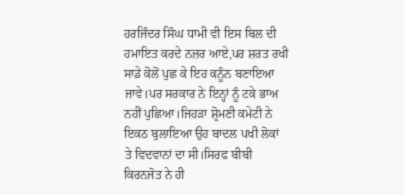ਹਰਜਿੰਦਰ ਸਿੰਘ ਧਾਮੀ ਵੀ ਇਸ ਬਿਲ ਦੀ ਹਮਾਇਤ ਕਰਦੇ ਨਜ਼ਰ ਆਏ,ਪਰ ਸ਼ਰਤ ਰਖੀ ਸਾਡੇ ਕੋਲੋਂ ਪੁਛ ਕੇ ਇਹ ਕਨੂੰਨ ਬਣਾਇਆ ਜਾਵੇ।ਪਰ ਸਰਕਾਰ ਨੇ ਇਨ੍ਹਾਂ ਨੂੰ ਟਕੇ ਭਾਅ ਨਹੀਂ ਪੁਛਿਆ।ਜਿਹੜਾ ਸ਼੍ਰੋਮਣੀ ਕਮੇਟੀ ਨੇ ਇਕਠ ਬੁਲਾਇਆ ਉਹ ਬਾਦਲ ਪਖੀ ਲੋਕਾਂ ਤੇ ਵਿਦਵਾਨਾਂ ਦਾ ਸੀ।ਸਿਰਫ ਬੀਬੀ ਕਿਰਨਜੋਤ ਨੇ ਹੀ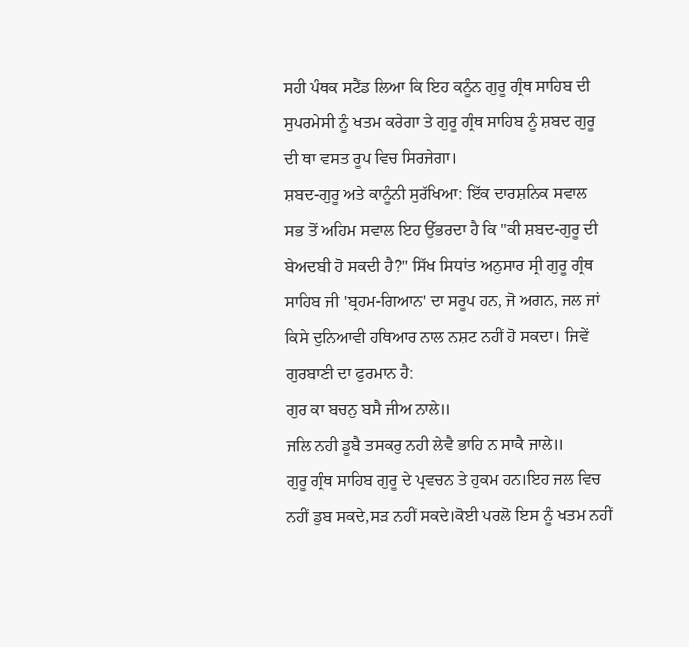ਸਹੀ ਪੰਥਕ ਸਟੈਂਡ ਲਿਆ ਕਿ ਇਹ ਕਨੂੰਨ ਗੁਰੂ ਗ੍ਰੰਥ ਸਾਹਿਬ ਦੀ ਸੁਪਰਮੇਸੀ ਨੂੰ ਖਤਮ ਕਰੇਗਾ ਤੇ ਗੁਰੂ ਗ੍ਰੰਥ ਸਾਹਿਬ ਨੂੰ ਸ਼ਬਦ ਗੁਰੂ ਦੀ ਥਾ ਵਸਤ ਰੂਪ ਵਿਚ ਸਿਰਜੇਗਾ।
ਸ਼ਬਦ-ਗੁਰੂ ਅਤੇ ਕਾਨੂੰਨੀ ਸੁਰੱਖਿਆ: ਇੱਕ ਦਾਰਸ਼ਨਿਕ ਸਵਾਲ
ਸਭ ਤੋਂ ਅਹਿਮ ਸਵਾਲ ਇਹ ਉੱਭਰਦਾ ਹੈ ਕਿ "ਕੀ ਸ਼ਬਦ-ਗੁਰੂ ਦੀ ਬੇਅਦਬੀ ਹੋ ਸਕਦੀ ਹੈ?" ਸਿੱਖ ਸਿਧਾਂਤ ਅਨੁਸਾਰ ਸ੍ਰੀ ਗੁਰੂ ਗ੍ਰੰਥ ਸਾਹਿਬ ਜੀ 'ਬ੍ਰਹਮ-ਗਿਆਨ' ਦਾ ਸਰੂਪ ਹਨ, ਜੋ ਅਗਨ, ਜਲ ਜਾਂ ਕਿਸੇ ਦੁਨਿਆਵੀ ਹਥਿਆਰ ਨਾਲ ਨਸ਼ਟ ਨਹੀਂ ਹੋ ਸਕਦਾ। ਜਿਵੇਂ ਗੁਰਬਾਣੀ ਦਾ ਫੁਰਮਾਨ ਹੈ:
ਗੁਰ ਕਾ ਬਚਨੁ ਬਸੈ ਜੀਅ ਨਾਲੇ॥
ਜਲਿ ਨਹੀ ਡੂਬੈ ਤਸਕਰੁ ਨਹੀ ਲੇਵੈ ਭਾਹਿ ਨ ਸਾਕੈ ਜਾਲੇ॥
ਗੁਰੂ ਗ੍ਰੰਥ ਸਾਹਿਬ ਗੁਰੂ ਦੇ ਪ੍ਰਵਚਨ ਤੇ ਹੁਕਮ ਹਨ।ਇਹ ਜਲ ਵਿਚ ਨਹੀਂ ਡੁਬ ਸਕਦੇ,ਸੜ ਨਹੀਂ ਸਕਦੇ।ਕੋਈ ਪਰਲੋ ਇਸ ਨੂੰ ਖਤਮ ਨਹੀਂ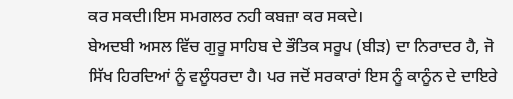ਕਰ ਸਕਦੀ।ਇਸ ਸਮਗਲਰ ਨਹੀ ਕਬਜ਼ਾ ਕਰ ਸਕਦੇ।
ਬੇਅਦਬੀ ਅਸਲ ਵਿੱਚ ਗੁਰੂ ਸਾਹਿਬ ਦੇ ਭੌਤਿਕ ਸਰੂਪ (ਬੀੜ) ਦਾ ਨਿਰਾਦਰ ਹੈ, ਜੋ ਸਿੱਖ ਹਿਰਦਿਆਂ ਨੂੰ ਵਲੂੰਧਰਦਾ ਹੈ। ਪਰ ਜਦੋਂ ਸਰਕਾਰਾਂ ਇਸ ਨੂੰ ਕਾਨੂੰਨ ਦੇ ਦਾਇਰੇ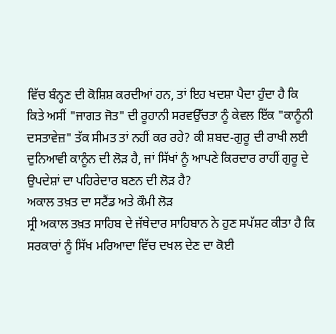ਵਿੱਚ ਬੰਨ੍ਹਣ ਦੀ ਕੋਸ਼ਿਸ਼ ਕਰਦੀਆਂ ਹਨ, ਤਾਂ ਇਹ ਖਦਸ਼ਾ ਪੈਦਾ ਹੁੰਦਾ ਹੈ ਕਿ ਕਿਤੇ ਅਸੀਂ "ਜਾਗਤ ਜੋਤ" ਦੀ ਰੂਹਾਨੀ ਸਰਵਉੱਚਤਾ ਨੂੰ ਕੇਵਲ ਇੱਕ "ਕਾਨੂੰਨੀ ਦਸਤਾਵੇਜ਼" ਤੱਕ ਸੀਮਤ ਤਾਂ ਨਹੀਂ ਕਰ ਰਹੇ? ਕੀ ਸ਼ਬਦ-ਗੁਰੂ ਦੀ ਰਾਖੀ ਲਈ ਦੁਨਿਆਵੀ ਕਾਨੂੰਨ ਦੀ ਲੋੜ ਹੈ, ਜਾਂ ਸਿੱਖਾਂ ਨੂੰ ਆਪਣੇ ਕਿਰਦਾਰ ਰਾਹੀਂ ਗੁਰੂ ਦੇ ਉਪਦੇਸ਼ਾਂ ਦਾ ਪਹਿਰੇਦਾਰ ਬਣਨ ਦੀ ਲੋੜ ਹੈ?
ਅਕਾਲ ਤਖ਼ਤ ਦਾ ਸਟੈਂਡ ਅਤੇ ਕੌਮੀ ਲੋੜ
ਸ੍ਰੀ ਅਕਾਲ ਤਖ਼ਤ ਸਾਹਿਬ ਦੇ ਜੱਥੇਦਾਰ ਸਾਹਿਬਾਨ ਨੇ ਹੁਣ ਸਪੱਸ਼ਟ ਕੀਤਾ ਹੈ ਕਿ ਸਰਕਾਰਾਂ ਨੂੰ ਸਿੱਖ ਮਰਿਆਦਾ ਵਿੱਚ ਦਖਲ ਦੇਣ ਦਾ ਕੋਈ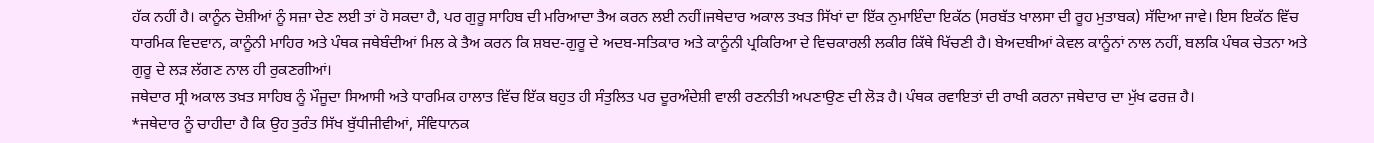ਹੱਕ ਨਹੀਂ ਹੈ। ਕਾਨੂੰਨ ਦੋਸ਼ੀਆਂ ਨੂੰ ਸਜ਼ਾ ਦੇਣ ਲਈ ਤਾਂ ਹੋ ਸਕਦਾ ਹੈ, ਪਰ ਗੁਰੂ ਸਾਹਿਬ ਦੀ ਮਰਿਆਦਾ ਤੈਅ ਕਰਨ ਲਈ ਨਹੀਂ।ਜਥੇਦਾਰ ਅਕਾਲ ਤਖਤ ਸਿੱਖਾਂ ਦਾ ਇੱਕ ਨੁਮਾਇੰਦਾ ਇਕੱਠ (ਸਰਬੱਤ ਖਾਲਸਾ ਦੀ ਰੂਹ ਮੁਤਾਬਕ) ਸੱਦਿਆ ਜਾਵੇ। ਇਸ ਇਕੱਠ ਵਿੱਚ ਧਾਰਮਿਕ ਵਿਦਵਾਨ, ਕਾਨੂੰਨੀ ਮਾਹਿਰ ਅਤੇ ਪੰਥਕ ਜਥੇਬੰਦੀਆਂ ਮਿਲ ਕੇ ਤੈਅ ਕਰਨ ਕਿ ਸ਼ਬਦ-ਗੁਰੂ ਦੇ ਅਦਬ-ਸਤਿਕਾਰ ਅਤੇ ਕਾਨੂੰਨੀ ਪ੍ਰਕਿਰਿਆ ਦੇ ਵਿਚਕਾਰਲੀ ਲਕੀਰ ਕਿੱਥੇ ਖਿੱਚਣੀ ਹੈ। ਬੇਅਦਬੀਆਂ ਕੇਵਲ ਕਾਨੂੰਨਾਂ ਨਾਲ ਨਹੀਂ, ਬਲਕਿ ਪੰਥਕ ਚੇਤਨਾ ਅਤੇ ਗੁਰੂ ਦੇ ਲੜ ਲੱਗਣ ਨਾਲ ਹੀ ਰੁਕਣਗੀਆਂ।
ਜਥੇਦਾਰ ਸ੍ਰੀ ਅਕਾਲ ਤਖ਼ਤ ਸਾਹਿਬ ਨੂੰ ਮੌਜੂਦਾ ਸਿਆਸੀ ਅਤੇ ਧਾਰਮਿਕ ਹਾਲਾਤ ਵਿੱਚ ਇੱਕ ਬਹੁਤ ਹੀ ਸੰਤੁਲਿਤ ਪਰ ਦੂਰਅੰਦੇਸ਼ੀ ਵਾਲੀ ਰਣਨੀਤੀ ਅਪਣਾਉਣ ਦੀ ਲੋੜ ਹੈ। ਪੰਥਕ ਰਵਾਇਤਾਂ ਦੀ ਰਾਖੀ ਕਰਨਾ ਜਥੇਦਾਰ ਦਾ ਮੁੱਖ ਫਰਜ਼ ਹੈ।
*ਜਥੇਦਾਰ ਨੂੰ ਚਾਹੀਦਾ ਹੈ ਕਿ ਉਹ ਤੁਰੰਤ ਸਿੱਖ ਬੁੱਧੀਜੀਵੀਆਂ, ਸੰਵਿਧਾਨਕ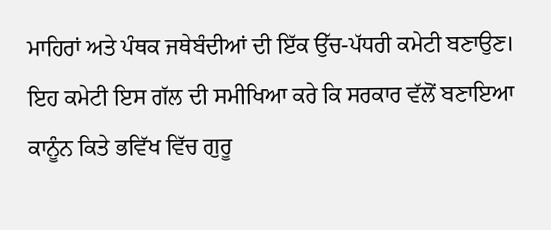ਮਾਹਿਰਾਂ ਅਤੇ ਪੰਥਕ ਜਥੇਬੰਦੀਆਂ ਦੀ ਇੱਕ ਉੱਚ-ਪੱਧਰੀ ਕਮੇਟੀ ਬਣਾਉਣ। ਇਹ ਕਮੇਟੀ ਇਸ ਗੱਲ ਦੀ ਸਮੀਖਿਆ ਕਰੇ ਕਿ ਸਰਕਾਰ ਵੱਲੋਂ ਬਣਾਇਆ ਕਾਨੂੰਨ ਕਿਤੇ ਭਵਿੱਖ ਵਿੱਚ ਗੁਰੂ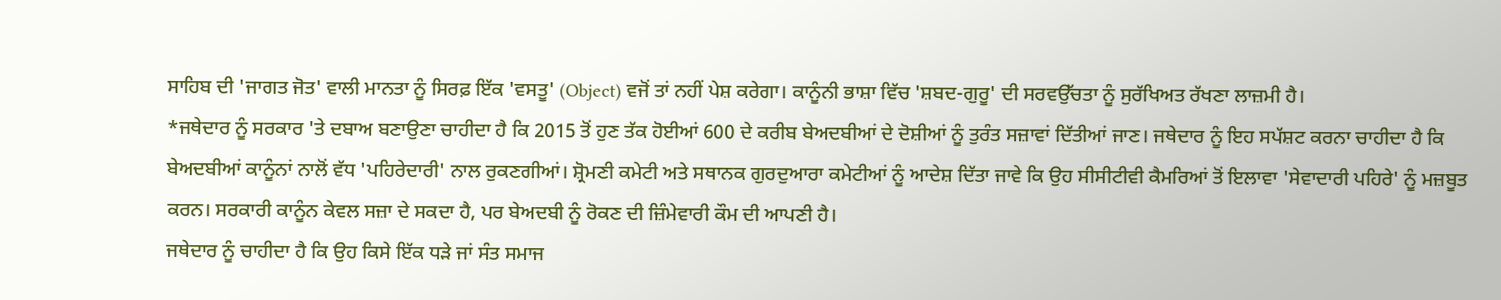ਸਾਹਿਬ ਦੀ 'ਜਾਗਤ ਜੋਤ' ਵਾਲੀ ਮਾਨਤਾ ਨੂੰ ਸਿਰਫ਼ ਇੱਕ 'ਵਸਤੂ' (Object) ਵਜੋਂ ਤਾਂ ਨਹੀਂ ਪੇਸ਼ ਕਰੇਗਾ। ਕਾਨੂੰਨੀ ਭਾਸ਼ਾ ਵਿੱਚ 'ਸ਼ਬਦ-ਗੁਰੂ' ਦੀ ਸਰਵਉੱਚਤਾ ਨੂੰ ਸੁਰੱਖਿਅਤ ਰੱਖਣਾ ਲਾਜ਼ਮੀ ਹੈ।
*ਜਥੇਦਾਰ ਨੂੰ ਸਰਕਾਰ 'ਤੇ ਦਬਾਅ ਬਣਾਉਣਾ ਚਾਹੀਦਾ ਹੈ ਕਿ 2015 ਤੋਂ ਹੁਣ ਤੱਕ ਹੋਈਆਂ 600 ਦੇ ਕਰੀਬ ਬੇਅਦਬੀਆਂ ਦੇ ਦੋਸ਼ੀਆਂ ਨੂੰ ਤੁਰੰਤ ਸਜ਼ਾਵਾਂ ਦਿੱਤੀਆਂ ਜਾਣ। ਜਥੇਦਾਰ ਨੂੰ ਇਹ ਸਪੱਸ਼ਟ ਕਰਨਾ ਚਾਹੀਦਾ ਹੈ ਕਿ ਬੇਅਦਬੀਆਂ ਕਾਨੂੰਨਾਂ ਨਾਲੋਂ ਵੱਧ 'ਪਹਿਰੇਦਾਰੀ' ਨਾਲ ਰੁਕਣਗੀਆਂ। ਸ਼੍ਰੋਮਣੀ ਕਮੇਟੀ ਅਤੇ ਸਥਾਨਕ ਗੁਰਦੁਆਰਾ ਕਮੇਟੀਆਂ ਨੂੰ ਆਦੇਸ਼ ਦਿੱਤਾ ਜਾਵੇ ਕਿ ਉਹ ਸੀਸੀਟੀਵੀ ਕੈਮਰਿਆਂ ਤੋਂ ਇਲਾਵਾ 'ਸੇਵਾਦਾਰੀ ਪਹਿਰੇ' ਨੂੰ ਮਜ਼ਬੂਤ ਕਰਨ। ਸਰਕਾਰੀ ਕਾਨੂੰਨ ਕੇਵਲ ਸਜ਼ਾ ਦੇ ਸਕਦਾ ਹੈ, ਪਰ ਬੇਅਦਬੀ ਨੂੰ ਰੋਕਣ ਦੀ ਜ਼ਿੰਮੇਵਾਰੀ ਕੌਮ ਦੀ ਆਪਣੀ ਹੈ।
ਜਥੇਦਾਰ ਨੂੰ ਚਾਹੀਦਾ ਹੈ ਕਿ ਉਹ ਕਿਸੇ ਇੱਕ ਧੜੇ ਜਾਂ ਸੰਤ ਸਮਾਜ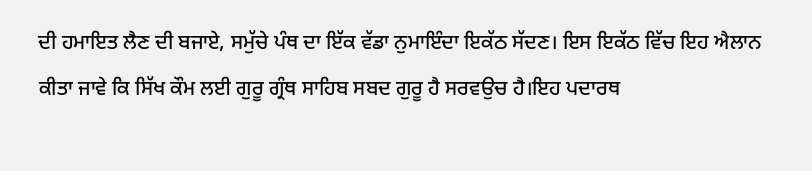ਦੀ ਹਮਾਇਤ ਲੈਣ ਦੀ ਬਜਾਏ, ਸਮੁੱਚੇ ਪੰਥ ਦਾ ਇੱਕ ਵੱਡਾ ਨੁਮਾਇੰਦਾ ਇਕੱਠ ਸੱਦਣ। ਇਸ ਇਕੱਠ ਵਿੱਚ ਇਹ ਐਲਾਨ ਕੀਤਾ ਜਾਵੇ ਕਿ ਸਿੱਖ ਕੌਮ ਲਈ ਗੁਰੂ ਗ੍ਰੰਥ ਸਾਹਿਬ ਸਬਦ ਗੁਰੂ ਹੈ ਸਰਵਉਚ ਹੈ।ਇਹ ਪਦਾਰਥ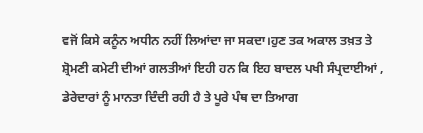ਵਜੋਂ ਕਿਸੇ ਕਨੂੰਨ ਅਧੀਨ ਨਹੀਂ ਲਿਆਂਦਾ ਜਾ ਸਕਦਾ।ਹੁਣ ਤਕ ਅਕਾਲ ਤਖ਼ਤ ਤੇ ਸ਼੍ਰੋਮਣੀ ਕਮੇਟੀ ਦੀਆਂ ਗਲਤੀਆਂ ਇਹੀ ਹਨ ਕਿ ਇਹ ਬਾਦਲ ਪਖੀ ਸੰਪ੍ਰਦਾਈਆਂ , ਡੇਰੇਦਾਰਾਂ ਨੂੰ ਮਾਨਤਾ ਦਿੰਦੀ ਰਹੀ ਹੈ ਤੇ ਪੂਰੇ ਪੰਥ ਦਾ ਤਿਆਗ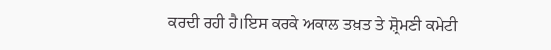ਕਰਦੀ ਰਹੀ ਹੈ।ਇਸ ਕਰਕੇ ਅਕਾਲ ਤਖ਼ਤ ਤੇ ਸ਼੍ਰੋਮਣੀ ਕਮੇਟੀ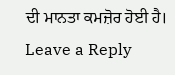ਦੀ ਮਾਨਤਾ ਕਮਜ਼ੋਰ ਹੋਈ ਹੈ।
Leave a Reply